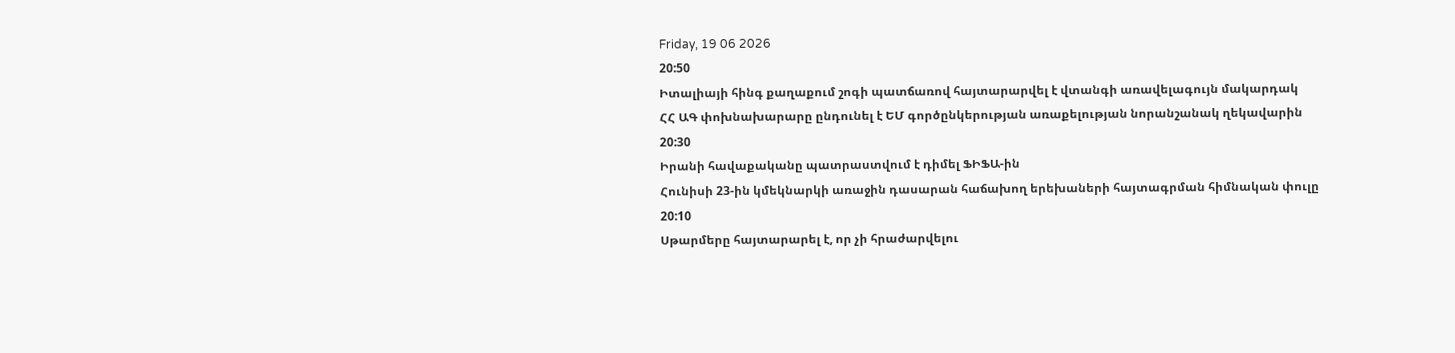Friday, 19 06 2026
20:50
Իտալիայի հինգ քաղաքում շոգի պատճառով հայտարարվել է վտանգի առավելագույն մակարդակ
ՀՀ ԱԳ փոխնախարարը ընդունել է ԵՄ գործընկերության առաքելության նորանշանակ ղեկավարին
20:30
Իրանի հավաքականը պատրաստվում է դիմել ՖԻՖԱ-ին
Հունիսի 23-ին կմեկնարկի առաջին դասարան հաճախող երեխաների հայտագրման հիմնական փուլը
20:10
Սթարմերը հայտարարել է, որ չի հրաժարվելու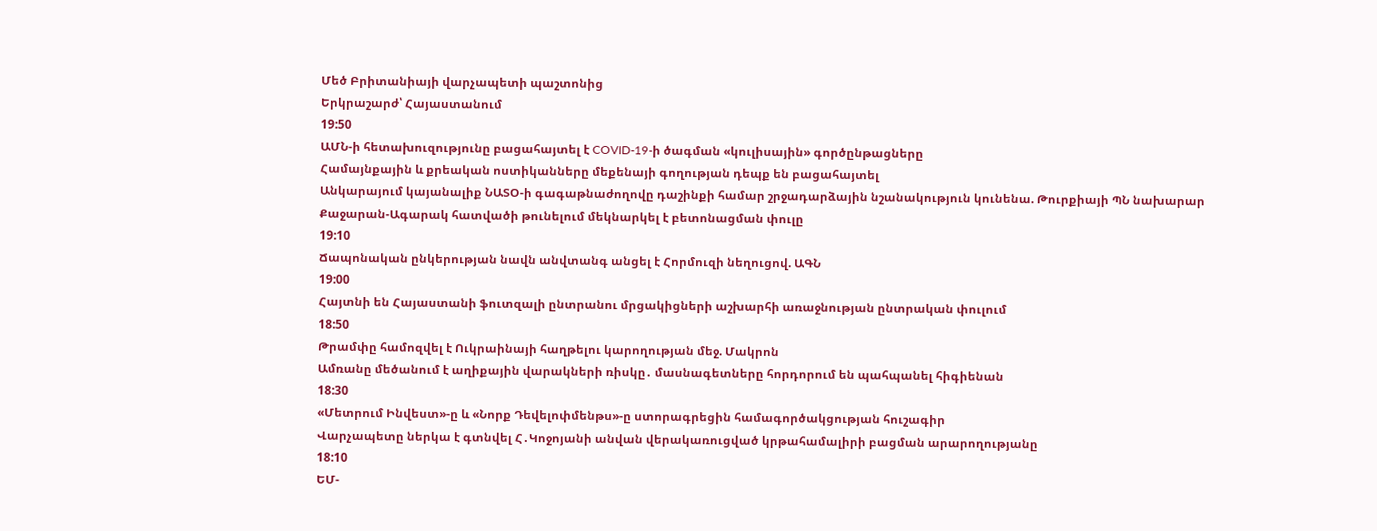Մեծ Բրիտանիայի վարչապետի պաշտոնից
Երկրաշարժ՝ Հայաստանում
19:50
ԱՄՆ-ի հետախուզությունը բացահայտել է COVID-19-ի ծագման «կուլիսային» գործընթացները
Համայնքային և քրեական ոստիկանները մեքենայի գողության դեպք են բացահայտել
Անկարայում կայանալիք ՆԱՏՕ-ի գագաթնաժողովը դաշինքի համար շրջադարձային նշանակություն կունենա. Թուրքիայի ՊՆ նախարար
Քաջարան-Ագարակ հատվածի թունելում մեկնարկել է բետոնացման փուլը
19:10
Ճապոնական ընկերության նավն անվտանգ անցել է Հորմուզի նեղուցով. ԱԳՆ
19:00
Հայտնի են Հայաստանի ֆուտզալի ընտրանու մրցակիցների աշխարհի առաջնության ընտրական փուլում
18:50
Թրամփը համոզվել է Ուկրաինայի հաղթելու կարողության մեջ. Մակրոն
Ամռանը մեծանում է աղիքային վարակների ռիսկը․ մասնագետները հորդորում են պահպանել հիգիենան
18:30
«Մետրում Ինվեստ»-ը և «Նորք Դեվելոփմենթս»-ը ստորագրեցին համագործակցության հուշագիր
Վարչապետը ներկա է գտնվել Հ․Կոջոյանի անվան վերակառուցված կրթահամալիրի բացման արարողությանը
18:10
ԵՄ-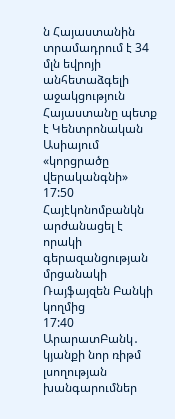ն Հայաստանին տրամադրում է 34 մլն եվրոյի անհետաձգելի աջակցություն
Հայաստանը պետք է Կենտրոնական Ասիայում «կորցրածը վերականգնի»
17:50
Հայէկոնոմբանկն արժանացել է որակի գերազանցության մրցանակի Ռայֆայզեն Բանկի կողմից
17:40
ԱրարատԲանկ․ կյանքի նոր ռիթմ լսողության խանգարումներ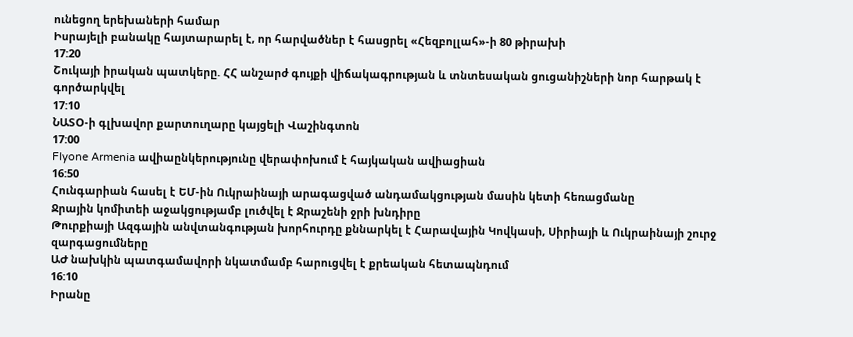ունեցող երեխաների համար
Իսրայելի բանակը հայտարարել է, որ հարվածներ է հասցրել «Հեզբոլլահ»-ի 80 թիրախի
17:20
Շուկայի իրական պատկերը. ՀՀ անշարժ գույքի վիճակագրության և տնտեսական ցուցանիշների նոր հարթակ է գործարկվել
17:10
ՆԱՏՕ-ի գլխավոր քարտուղարը կայցելի Վաշինգտոն
17:00
Flyone Armenia ավիաընկերությունը վերափոխում է հայկական ավիացիան
16:50
Հունգարիան հասել է ԵՄ-ին Ուկրաինայի արագացված անդամակցության մասին կետի հեռացմանը
Ջրային կոմիտեի աջակցությամբ լուծվել է Ջրաշենի ջրի խնդիրը
Թուրքիայի Ազգային անվտանգության խորհուրդը քննարկել է Հարավային Կովկասի, Սիրիայի և Ուկրաինայի շուրջ զարգացումները
ԱԺ նախկին պատգամավորի նկատմամբ հարուցվել է քրեական հետապնդում
16:10
Իրանը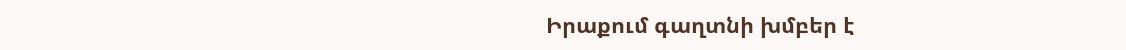Իրաքում գաղտնի խմբեր է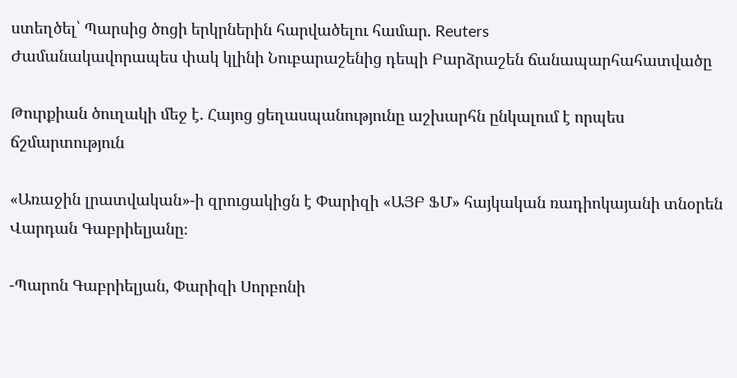ստեղծել՝ Պարսից ծոցի երկրներին հարվածելու համար. Reuters
Ժամանակավորապես փակ կլինի Նուբարաշենից դեպի Բարձրաշեն ճանապարհահատվածը

Թուրքիան ծուղակի մեջ է. Հայոց ցեղասպանությունը աշխարհն ընկալում է որպես ճշմարտություն

«Առաջին լրատվական»-ի զրուցակիցն է Փարիզի «ԱՅԲ ՖՄ» հայկական ռադիոկայանի տնօրեն Վարդան Գաբրիելյանը։

-Պարոն Գաբրիելյան, Փարիզի Սորբոնի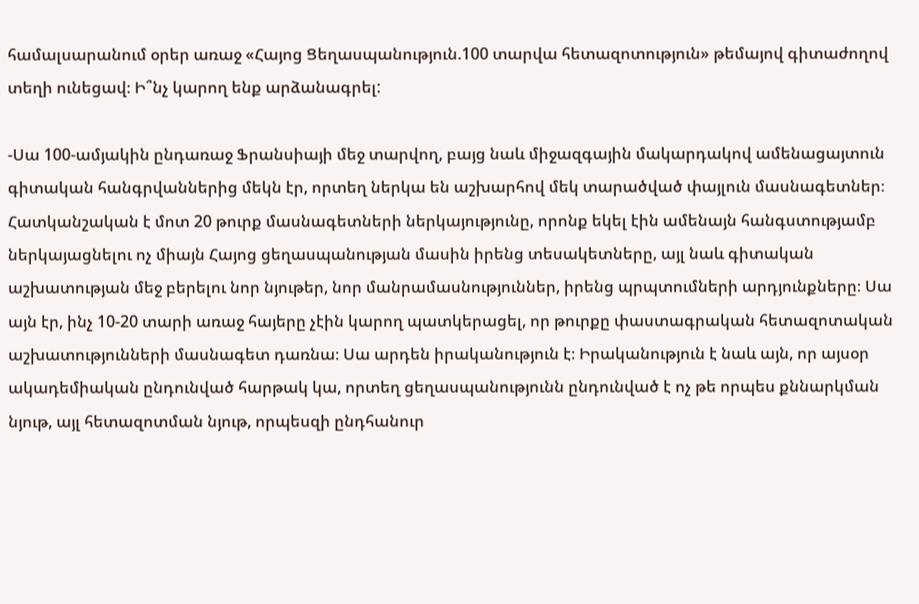համալսարանում օրեր առաջ «Հայոց Ցեղասպանություն.100 տարվա հետազոտություն» թեմայով գիտաժողով տեղի ունեցավ։ Ի՞նչ կարող ենք արձանագրել:

-Սա 100-ամյակին ընդառաջ Ֆրանսիայի մեջ տարվող, բայց նաև միջազգային մակարդակով ամենացայտուն գիտական հանգրվաններից մեկն էր, որտեղ ներկա են աշխարհով մեկ տարածված փայլուն մասնագետներ։ Հատկանշական է մոտ 20 թուրք մասնագետների ներկայությունը, որոնք եկել էին ամենայն հանգստությամբ ներկայացնելու ոչ միայն Հայոց ցեղասպանության մասին իրենց տեսակետները, այլ նաև գիտական աշխատության մեջ բերելու նոր նյութեր, նոր մանրամասնություններ, իրենց պրպտումների արդյունքները։ Սա այն էր, ինչ 10-20 տարի առաջ հայերը չէին կարող պատկերացել, որ թուրքը փաստագրական հետազոտական աշխատությունների մասնագետ դառնա։ Սա արդեն իրականություն է։ Իրականություն է նաև այն, որ այսօր ակադեմիական ընդունված հարթակ կա, որտեղ ցեղասպանությունն ընդունված է ոչ թե որպես քննարկման նյութ, այլ հետազոտման նյութ, որպեսզի ընդհանուր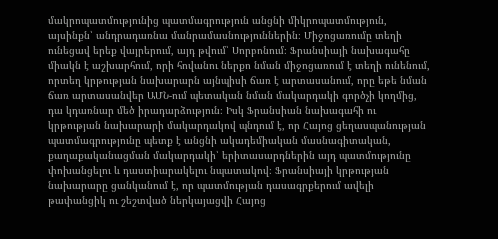մակրոպատմությունից պատմագրություն անցնի միկրոպատմություն, այսինքն՝ անդրադառնա մանրամասնություններին։ Միջոցառումը տեղի ունեցավ երեք վայրերում, այդ թվում՝ Սորբոնում։ Ֆրանսիայի նախագահը միակն է աշխարհում, որի հովանու ներքո նման միջոցառում է տեղի ունենում, որտեղ կրթության նախարարն այնպիսի ճառ է արտասանում, որը եթե նման ճառ արտասանվեր ԱՄՆ-ում պետական նման մակարդակի գործչի կողմից, դա կդառնար մեծ իրադարձություն։ Իսկ Ֆրանսիան նախագահի ու կրթության նախարարի մակարդակով պնդում է, որ Հայոց ցեղասպանության պատմագրությունը պետք է անցնի ակադեմիական մասնագիտական, քաղաքականացման մակարդակի՝ երիտասարդներին այդ պատմությունը փոխանցելու և դաստիարակելու նպատակով։ Ֆրանսիայի կրթության նախարարը ցանկանում է, որ պատմության դասագրքերում ավելի թափանցիկ ու շեշտված ներկայացվի Հայոց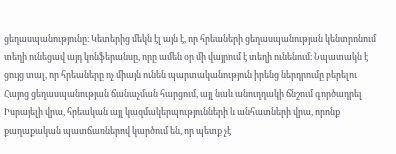ցեղասպանությունը։ Կետերից մեկն էլ այն է, որ հրեաների ցեղասպանության կենտրոնում տեղի ունեցավ այդ կոնֆերանսը, որը ամեն օր մի վայրում է տեղի ունենում։ Նպատակն է ցույց տալ, որ հրեաները ոչ միայն ունեն պարտականություն իրենց ներդրումը բերելու Հայոց ցեղասպանության ճանաչման հարցում, այլ նաև անուղղակի ճնշում գործադրել Իսրայելի վրա, հրեական այլ կազմակերպությունների և անհատների վրա, որոնք քաղաքական պատճառներով կարծում են, որ պետք չէ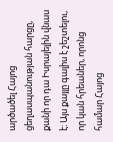արծածել Հայոց ցեղասպանության հարցը, քանի որ դա Իսրայելին վնաս է։ Այս քայլը գալիս է շեշտելու, որ կան հրեաներ, որոնց համար Հայոց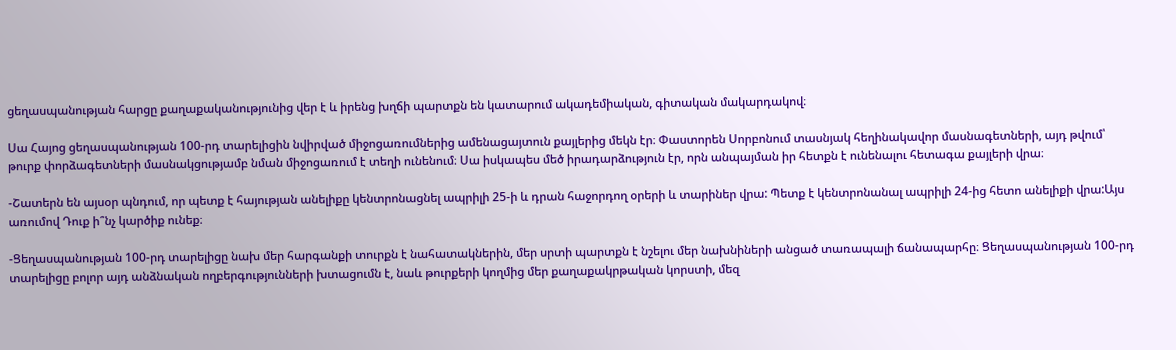ցեղասպանության հարցը քաղաքականությունից վեր է և իրենց խղճի պարտքն են կատարում ակադեմիական, գիտական մակարդակով։

Սա Հայոց ցեղասպանության 100-րդ տարելիցին նվիրված միջոցառումներից ամենացայտուն քայլերից մեկն էր։ Փաստորեն Սորբոնում տասնյակ հեղինակավոր մասնագետների, այդ թվում՝ թուրք փորձագետների մասնակցությամբ նման միջոցառում է տեղի ունենում։ Սա իսկապես մեծ իրադարձություն էր, որն անպայման իր հետքն է ունենալու հետագա քայլերի վրա։

-Շատերն են այսօր պնդում, որ պետք է հայության անելիքը կենտրոնացնել ապրիլի 25-ի և դրան հաջորդող օրերի և տարիներ վրա: Պետք է կենտրոնանալ ապրիլի 24-ից հետո անելիքի վրա:Այս առումով Դուք ի՞նչ կարծիք ունեք։

-Ցեղասպանության 100-րդ տարելիցը նախ մեր հարգանքի տուրքն է նահատակներին, մեր սրտի պարտքն է նշելու մեր նախնիների անցած տառապալի ճանապարհը։ Ցեղասպանության 100-րդ տարելիցը բոլոր այդ անձնական ողբերգությունների խտացումն է, նաև թուրքերի կողմից մեր քաղաքակրթական կորստի, մեզ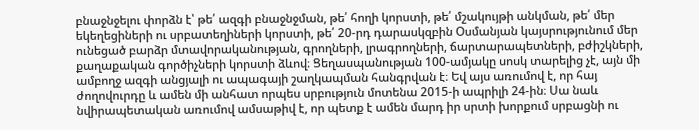բնաջնջելու փորձն է՝ թե՛ ազգի բնաջնջման, թե՛ հողի կորստի, թե՛ մշակույթի անկման, թե՛ մեր եկեղեցիների ու սրբատեղիների կորստի, թե՛ 20-րդ դարասկզբին Օսմանյան կայսրությունում մեր ունեցած բարձր մտավորականության, գրողների, լրագրողների, ճարտարապետների, բժիշկների, քաղաքական գործիչների կորստի ձևով։ Ցեղասպանության 100-ամյակը սոսկ տարելից չէ, այն մի ամբողջ ազգի անցյալի ու ապագայի շաղկապման հանգրվան է։ Եվ այս առումով է, որ հայ ժողովուրդը և ամեն մի անհատ որպես սրբություն մոտենա 2015-ի ապրիլի 24-ին։ Սա նաև նվիրապետական առումով ամսաթիվ է, որ պետք է ամեն մարդ իր սրտի խորքում սրբացնի ու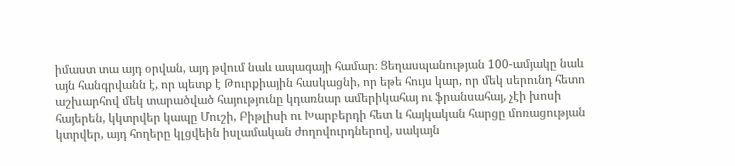իմաստ տա այդ օրվան, այդ թվում նաև ապագայի համար։ Ցեղասպանության 100-ամյակը նաև այն հանգրվանն է, որ պետք է Թուրքիային հասկացնի, որ եթե հույս կար, որ մեկ սերունդ հետո աշխարհով մեկ տարածված հայությունը կդառնար ամերիկահայ ու ֆրանսահայ, չէի խոսի հայերեն, կկտրվեր կապը Մուշի, Բիթլիսի ու Խարբերդի հետ և հայկական հարցը մոռացության կտրվեր, այդ հողերը կլցվեին իսլամական ժողովուրդներով, սակայն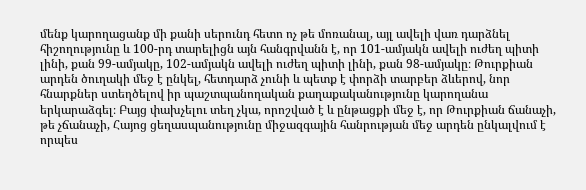մենք կարողացանք մի քանի սերունդ հետո ոչ թե մոռանալ, այլ ավելի վառ դարձնել հիշողությունը և 100-րդ տարելիցն այն հանգրվանն է, որ 101-ամյակն ավելի ուժեղ պիտի լինի, քան 99-ամյակը, 102-ամյակն ավելի ուժեղ պիտի լինի, քան 98-ամյակը։ Թուրքիան արդեն ծուղակի մեջ է ընկել, հետդարձ չունի և պետք է փորձի տարբեր ձևերով, նոր հնարքներ ստեղծելով իր պաշտպանողական քաղաքականությունը կարողանա երկարաձգել։ Բայց փախչելու տեղ չկա, որոշված է և ընթացքի մեջ է, որ Թուրքիան ճանաչի, թե չճանաչի, Հայոց ցեղասպանությունը միջազգային հանրության մեջ արդեն ընկալվում է որպես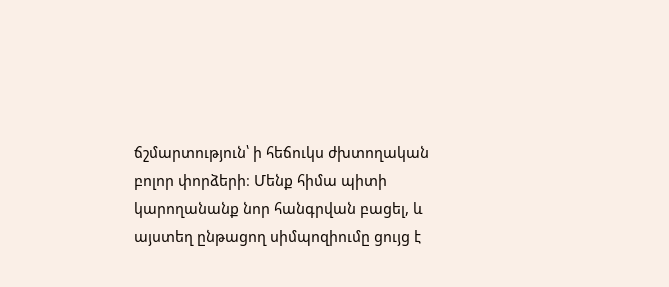ճշմարտություն՝ ի հեճուկս ժխտողական բոլոր փորձերի։ Մենք հիմա պիտի կարողանանք նոր հանգրվան բացել, և այստեղ ընթացող սիմպոզիումը ցույց է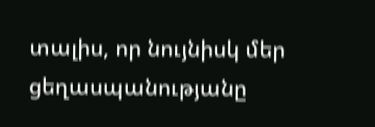տալիս, որ նույնիսկ մեր ցեղասպանությանը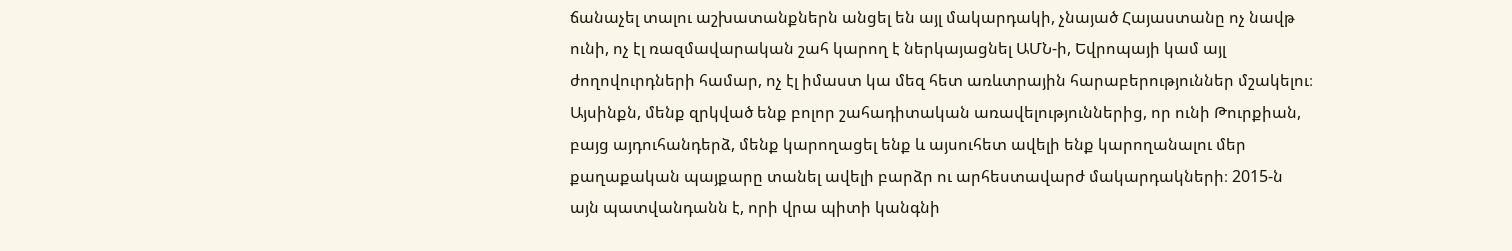ճանաչել տալու աշխատանքներն անցել են այլ մակարդակի, չնայած Հայաստանը ոչ նավթ ունի, ոչ էլ ռազմավարական շահ կարող է ներկայացնել ԱՄՆ-ի, Եվրոպայի կամ այլ ժողովուրդների համար, ոչ էլ իմաստ կա մեզ հետ առևտրային հարաբերություններ մշակելու։ Այսինքն, մենք զրկված ենք բոլոր շահադիտական առավելություններից, որ ունի Թուրքիան, բայց այդուհանդերձ, մենք կարողացել ենք և այսուհետ ավելի ենք կարողանալու մեր քաղաքական պայքարը տանել ավելի բարձր ու արհեստավարժ մակարդակների։ 2015-ն այն պատվանդանն է, որի վրա պիտի կանգնի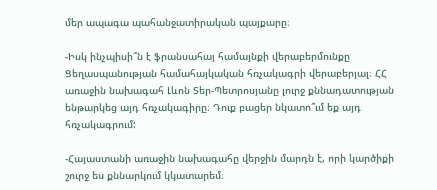մեր ապագա պահանջատիրական պայքարը։

-Իսկ ինչպիսի՞ն է ֆրանսահայ համայնքի վերաբերմունքը Ցեղասպանության համահայկական հռչակագրի վերաբերյալ։ ՀՀ առաջին նախագահ Լևոն Տեր-Պետրոսյանը լուրջ քննադատության ենթարկեց այդ հռչակագիրը։ Դուք բացեր նկատո՞ւմ եք այդ հռչակագրում:

-Հայաստանի առաջին նախագահը վերջին մարդն է, որի կարծիքի շուրջ ես քննարկում կկատարեմ։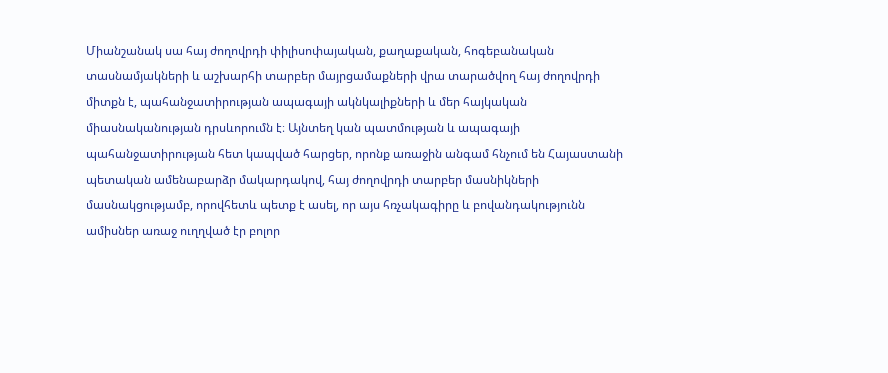Միանշանակ սա հայ ժողովրդի փիլիսոփայական, քաղաքական, հոգեբանական տասնամյակների և աշխարհի տարբեր մայրցամաքների վրա տարածվող հայ ժողովրդի միտքն է, պահանջատիրության ապագայի ակնկալիքների և մեր հայկական միասնականության դրսևորումն է։ Այնտեղ կան պատմության և ապագայի պահանջատիրության հետ կապված հարցեր, որոնք առաջին անգամ հնչում են Հայաստանի պետական ամենաբարձր մակարդակով, հայ ժողովրդի տարբեր մասնիկների մասնակցությամբ, որովհետև պետք է ասել, որ այս հռչակագիրը և բովանդակությունն ամիսներ առաջ ուղղված էր բոլոր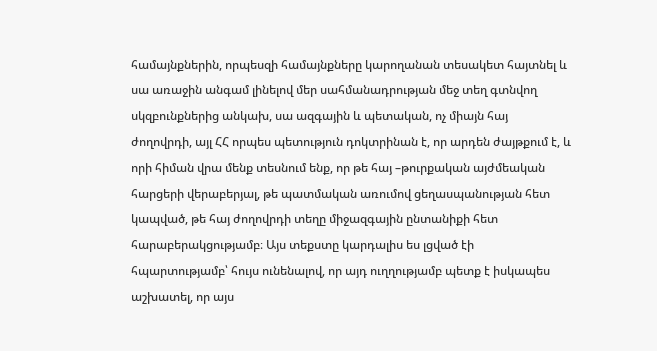համայնքներին, որպեսզի համայնքները կարողանան տեսակետ հայտնել և սա առաջին անգամ լինելով մեր սահմանադրության մեջ տեղ գտնվող սկզբունքներից անկախ, սա ազգային և պետական, ոչ միայն հայ ժողովրդի, այլ ՀՀ որպես պետություն դոկտրինան է, որ արդեն ժայթքում է, և որի հիման վրա մենք տեսնում ենք, որ թե հայ –թուրքական այժմեական հարցերի վերաբերյալ, թե պատմական առումով ցեղասպանության հետ կապված, թե հայ ժողովրդի տեղը միջազգային ընտանիքի հետ հարաբերակցությամբ։ Այս տեքստը կարդալիս ես լցված էի հպարտությամբ՝ հույս ունենալով, որ այդ ուղղությամբ պետք է իսկապես աշխատել, որ այս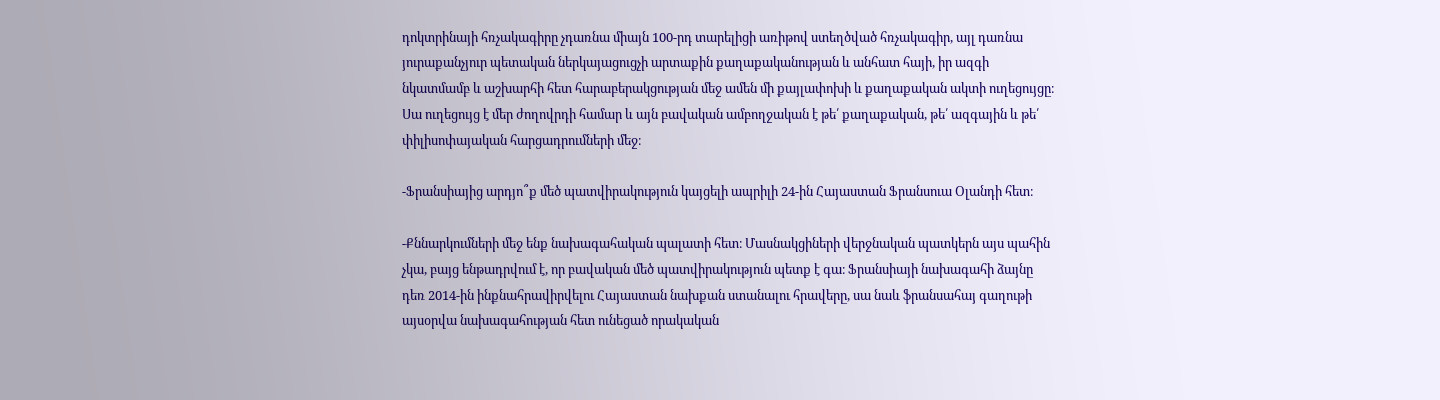դոկտրինայի հռչակագիրը չդառնա միայն 100-րդ տարելիցի առիթով ստեղծված հռչակագիր, այլ դառնա յուրաքանչյուր պետական ներկայացուցչի արտաքին քաղաքականության և անհատ հայի, իր ազգի նկատմամբ և աշխարհի հետ հարաբերակցության մեջ ամեն մի քայլափոխի և քաղաքական ակտի ուղեցույցը։ Սա ուղեցույց է մեր ժողովրդի համար և այն բավական ամբողջական է թե՛ քաղաքական, թե՛ ազգային և թե՛ փիլիսոփայական հարցադրումների մեջ։

-Ֆրանսիայից արդյո՞ք մեծ պատվիրակություն կայցելի ապրիլի 24-ին Հայաստան Ֆրանսուա Օլանդի հետ։

-Քննարկումների մեջ ենք նախագահական պալատի հետ։ Մասնակցիների վերջնական պատկերն այս պահին չկա, բայց ենթադրվում է, որ բավական մեծ պատվիրակություն պետք է գա։ Ֆրանսիայի նախագահի ձայնը դեռ 2014-ին ինքնահրավիրվելու Հայաստան նախքան ստանալու հրավերը, սա նաև ֆրանսահայ գաղութի այսօրվա նախագահության հետ ունեցած որակական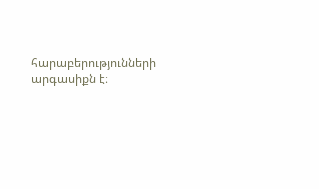հարաբերությունների արգասիքն է։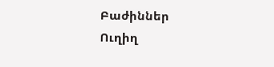Բաժիններ
Ուղիղ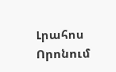Լրահոս
Որոնում